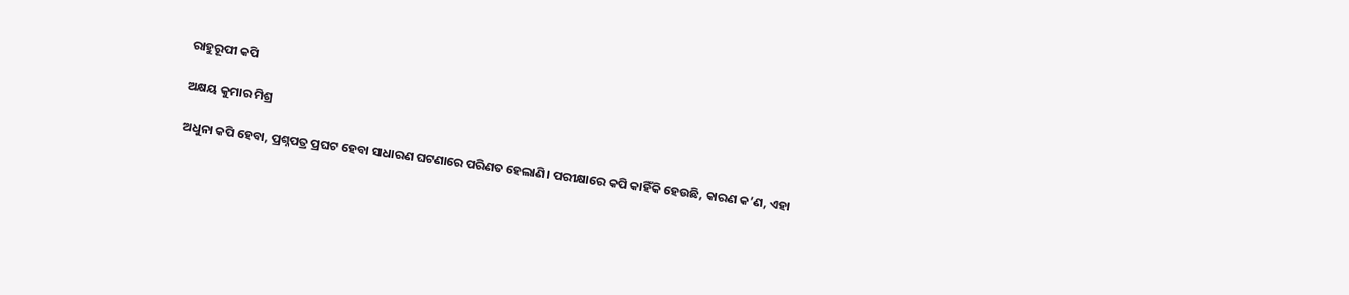ରାହୁରୂପୀ କପି

ଅକ୍ଷୟ କୁମାର ମିଶ୍ର

ଅଧୁନା କପି ହେବା, ପ୍ରଶ୍ନପତ୍ର ପ୍ରଘଟ ହେବା ସାଧାରଣ ଘଟଣାରେ ପରିଣତ ହେଲାଣି। ପରୀକ୍ଷାରେ କପି କାହିଁକି ହେଉଛି, କାରଣ କ’ଣ, ଏହା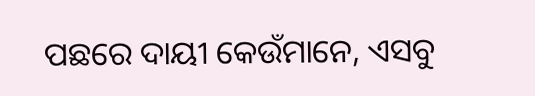ପଛରେ ଦାୟୀ କେଉଁମାନେ, ଏସବୁ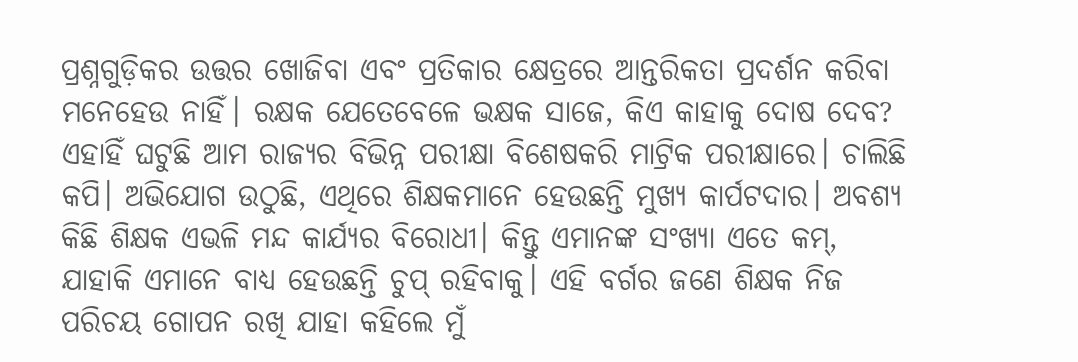ପ୍ରଶ୍ନଗୁଡ଼ିକର ଉତ୍ତର ଖୋଜିବା ଏବଂ ପ୍ରତିକାର କ୍ଷେତ୍ରରେ ଆନ୍ତରିକତା ପ୍ରଦର୍ଶନ କରିବା ମନେହେଉ ନାହିଁ। ରକ୍ଷକ ଯେତେବେଳେ ଭକ୍ଷକ ସାଜେ, କିଏ କାହାକୁ ଦୋଷ ଦେବ? ଏହାହିଁ ଘଟୁଛି ଆମ ରାଜ୍ୟର ବିଭିନ୍ନ ପରୀକ୍ଷା ବିଶେଷକରି ମାଟ୍ରିକ ପରୀକ୍ଷାରେ। ଚାଲିଛି କପି। ଅଭିଯୋଗ ଉଠୁଛି, ଏଥିରେ ଶିକ୍ଷକମାନେ ହେଉଛନ୍ତି ମୁଖ୍ୟ କାର୍ପଟଦାର। ଅବଶ୍ୟ କିଛି ଶିକ୍ଷକ ଏଭଳି ମନ୍ଦ କାର୍ଯ୍ୟର ବିରୋଧୀ। କିନ୍ତୁ ଏମାନଙ୍କ ସଂଖ୍ୟା ଏତେ କମ୍‌, ଯାହାକି ଏମାନେ ବାଧ୍ୟ ହେଉଛନ୍ତି ଚୁପ୍‌ ରହିବାକୁ। ଏହି ବର୍ଗର ଜଣେ ଶିକ୍ଷକ ନିଜ ପରିଚୟ ଗୋପନ ରଖି ଯାହା କହିଲେ ମୁଁ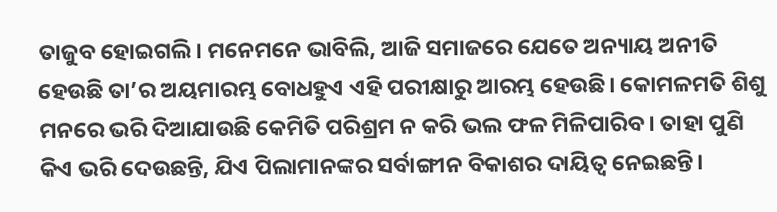ତାଜୁବ ହୋଇଗଲି। ମନେମନେ ଭାବିଲି, ଆଜି ସମାଜରେ ଯେତେ ଅନ୍ୟାୟ ଅନୀତି ହେଉଛି ତା’ର ଅୟମାରମ୍ଭ ବୋଧହୁଏ ଏହି ପରୀକ୍ଷାରୁ ଆରମ୍ଭ ହେଉଛି। କୋମଳମତି ଶିଶୁ ମନରେ ଭରି ଦିଆଯାଉଛି କେମିତି ପରିଶ୍ରମ ନ କରି ଭଲ ଫଳ ମିଳିପାରିବ। ତାହା ପୁଣି କିଏ ଭରି ଦେଉଛନ୍ତି, ଯିଏ ପିଲାମାନଙ୍କର ସର୍ବାଙ୍ଗୀନ ବିକାଶର ଦାୟିତ୍ୱ ନେଇଛନ୍ତି।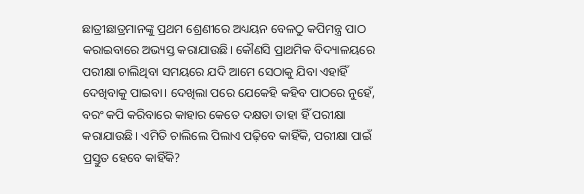ଛାତ୍ରୀଛାତ୍ରମାନଙ୍କୁ ପ୍ରଥମ ଶ୍ରେଣୀରେ ଅଧ୍ୟୟନ ବେଳଠୁ କପିମନ୍ତ୍ର ପାଠ କରାଇବାରେ ଅଭ୍ୟସ୍ତ କରାଯାଉଛି। କୌଣସି ପ୍ରାଥମିକ ବିଦ୍ୟାଳୟରେ ପରୀକ୍ଷା ଚାଲିଥିବା ସମୟରେ ଯଦି ଆମେ ସେଠାକୁ ଯିବା ଏହାହିଁ ଦେଖିବାକୁ ପାଇବା। ଦେଖିଲା ପରେ ଯେକେହି କହିବ ପାଠରେ ନୁହେଁ, ବରଂ କପି କରିବାରେ କାହାର କେତେ ଦକ୍ଷତା ତାହା ହିଁ ପରୀକ୍ଷା କରାଯାଉଛି। ଏମିତି ଚାଲିଲେ ପିଲାଏ ପଢ଼ିବେ କାହିଁକି, ପରୀକ୍ଷା ପାଇଁ ପ୍ରସ୍ତୁତ ହେବେ କାହିଁକି?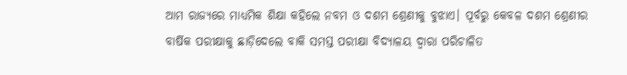ଆମ ରାଜ୍ୟରେ ମାଧ୍ୟମିକ ଶିକ୍ଷା କହିଲେ ନବମ ଓ ଦଶମ ଶ୍ରେଣୀକୁ ବୁଝାଏ। ପୂର୍ବରୁ କେବଳ ଦଶମ ଶ୍ରେଣୀର ବାର୍ଷିକ ପରୀକ୍ଷାକୁ ଛାଡ଼ିଦେଲେ ବାକି ସମସ୍ତ ପରୀକ୍ଷା ବିଦ୍ୟାଳୟ ଦ୍ୱାରା ପରିଚାଳିତ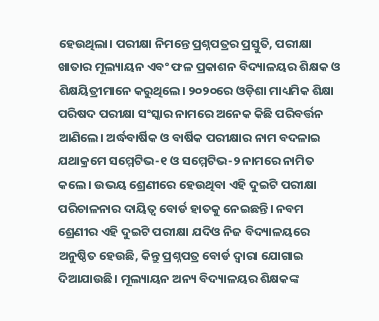ହେଉଥିଲା। ପରୀକ୍ଷା ନିମନ୍ତେ ପ୍ରଶ୍ନପତ୍ରର ପ୍ରସ୍ତୁତି, ପରୀକ୍ଷା ଖାତାର ମୂଲ୍ୟାୟନ ଏବଂ ଫଳ ପ୍ରକାଶନ ବିଦ୍ୟାଳୟର ଶିକ୍ଷକ ଓ ଶିକ୍ଷୟିତ୍ରୀମାନେ କରୁଥିଲେ। ୨୦୨୦ରେ ଓଡ଼ିଶା ମାଧ୍ୟମିକ ଶିକ୍ଷା ପରିଷଦ ପରୀକ୍ଷା ସଂସ୍କାର ନାମରେ ଅନେକ କିଛି ପରିବର୍ତ୍ତନ ଆଣିଲେ। ଅର୍ଦ୍ଧବାର୍ଷିକ ଓ ବାର୍ଷିକ ପରୀକ୍ଷାର ନାମ ବଦଳାଇ ଯଥାକ୍ରମେ ସମ୍ମେଟିଭ-୧ ଓ ସମ୍ମେଟିଭ-୨ ନାମରେ ନାମିତ କଲେ। ଉଭୟ ଶ୍ରେଣୀରେ ହେଉଥିବା ଏହି ଦୁଇଟି ପରୀକ୍ଷା ପରିଚାଳନାର ଦାୟିତ୍ୱ ବୋର୍ଡ ହାତକୁ ନେଇଛନ୍ତି। ନବମ ଶ୍ରେଣୀର ଏହି ଦୁଇଟି ପରୀକ୍ଷା ଯଦିଓ ନିଜ ବିଦ୍ୟାଳୟରେ ଅନୁଷ୍ଠିତ ହେଉଛି, କିନ୍ତୁ ପ୍ରଶ୍ନପତ୍ର ବୋର୍ଡ ଦ୍ୱାରା ଯୋଗାଇ ଦିଆଯାଉଛି। ମୂଲ୍ୟାୟନ ଅନ୍ୟ ବିଦ୍ୟାଳୟର ଶିକ୍ଷକଙ୍କ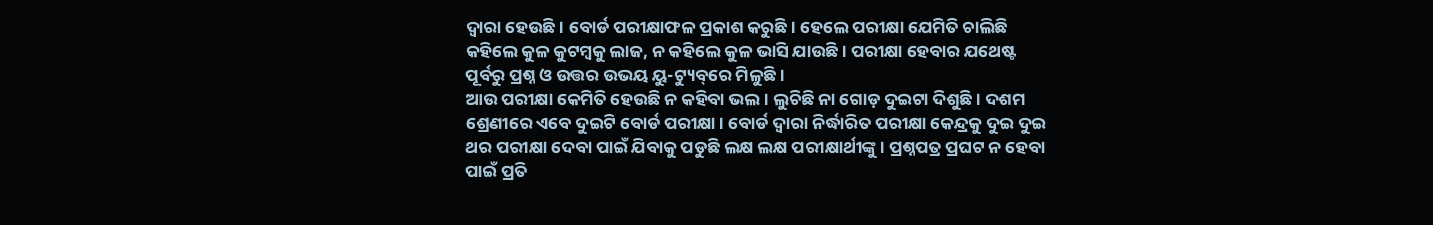ଦ୍ୱାରା ହେଉଛି। ବୋର୍ଡ ପରୀକ୍ଷାଫଳ ପ୍ରକାଶ କରୁଛି। ହେଲେ ପରୀକ୍ଷା ଯେମିତି ଚାଲିଛି କହିଲେ କୁଳ କୁଟମ୍ବକୁ ଲାଜ, ନ କହିଲେ କୁଳ ଭାସି ଯାଉଛି। ପରୀକ୍ଷା ହେବାର ଯଥେଷ୍ଟ ପୂର୍ବରୁ ପ୍ରଶ୍ନ ଓ ଉତ୍ତର ଉଭୟ ୟୁ-ଟ୍ୟୁବ୍‌ରେ ମିଳୁଛି।
ଆଉ ପରୀକ୍ଷା କେମିତି ହେଉଛି ନ କହିବା ଭଲ। ଲୁଚିଛି ନା ଗୋଡ଼ ଦୁଇଟା ଦିଶୁଛି। ଦଶମ ଶ୍ରେଣୀରେ ଏବେ ଦୁଇଟି ବୋର୍ଡ ପରୀକ୍ଷା। ବୋର୍ଡ ଦ୍ୱାରା ନିର୍ଦ୍ଧାରିତ ପରୀକ୍ଷା କେନ୍ଦ୍ରକୁ ଦୁଇ ଦୁଇ ଥର ପରୀକ୍ଷା ଦେବା ପାଇଁ ଯିବାକୁ ପଡୁଛି ଲକ୍ଷ ଲକ୍ଷ ପରୀକ୍ଷାର୍ଥୀଙ୍କୁ। ପ୍ରଶ୍ନପତ୍ର ପ୍ରଘଟ ନ ହେବା ପାଇଁ ପ୍ରତି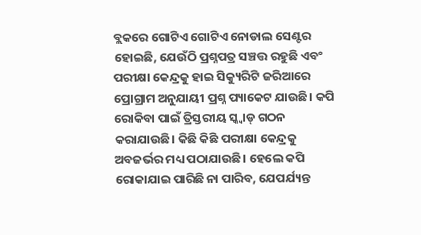ବ୍ଲକରେ ଗୋଟିଏ ଗୋଟିଏ ନୋଡାଲ ସେଣ୍ଟର ହୋଇଛି, ଯେଉଁଠି ପ୍ରଶ୍ନପତ୍ର ସଞ୍ଚତ୍ତ ରହୁଛି ଏବଂ ପରୀକ୍ଷା କେନ୍ଦ୍ରକୁ ହାଇ ସିକ୍ୟୁରିଟି ଜରିଆରେ ପ୍ରୋଗ୍ରାମ ଅନୁଯାୟୀ ପ୍ରଶ୍ନ ପ୍ୟାକେଟ ଯାଉଛି। କପି ରୋକିବା ପାଇଁ ତ୍ରିସ୍ତରୀୟ ସ୍କ୍ବାଡ୍‌ ଗଠନ କରାଯାଉଛି। କିଛି କିଛି ପରୀକ୍ଷା କେନ୍ଦ୍ରକୁ ଅବଜର୍ଭର ମଧ୍ୟ ପଠାଯାଉଛି। ହେଲେ କପି ରୋକାଯାଇ ପାରିଛି ନା ପାରିବ, ଯେପର୍ଯ୍ୟନ୍ତ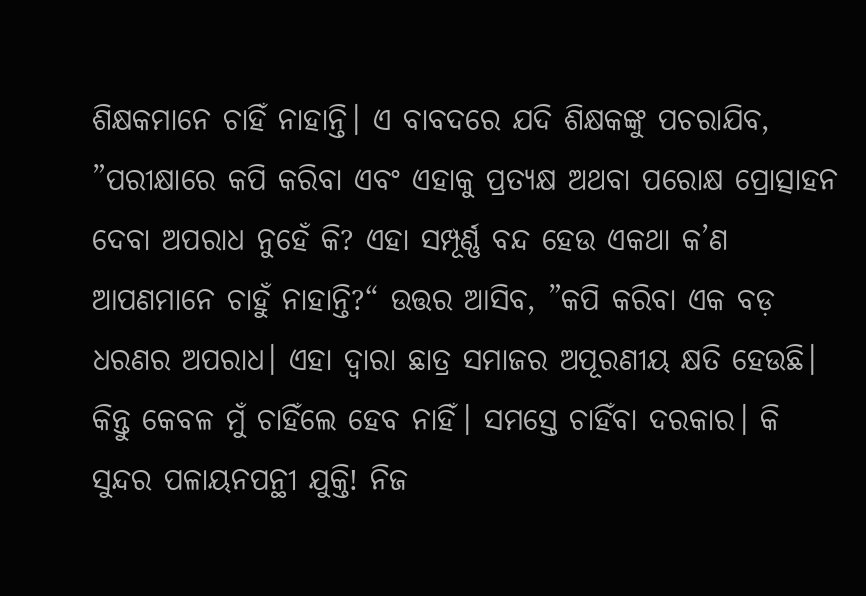ଶିକ୍ଷକମାନେ ଚାହିଁ ନାହାନ୍ତି। ଏ ବାବଦରେ ଯଦି ଶିକ୍ଷକଙ୍କୁ ପଚରାଯିବ, ”ପରୀକ୍ଷାରେ କପି କରିବା ଏବଂ ଏହାକୁ ପ୍ରତ୍ୟକ୍ଷ ଅଥବା ପରୋକ୍ଷ ପ୍ରୋତ୍ସାହନ ଦେବା ଅପରାଧ ନୁହେଁ କି? ଏହା ସମ୍ପୂର୍ଣ୍ଣ ବନ୍ଦ ହେଉ ଏକଥା କ’ଣ ଆପଣମାନେ ଚାହୁଁ ନାହାନ୍ତି?“ ଉତ୍ତର ଆସିବ, ”କପି କରିବା ଏକ ବଡ଼ ଧରଣର ଅପରାଧ। ଏହା ଦ୍ୱାରା ଛାତ୍ର ସମାଜର ଅପୂରଣୀୟ କ୍ଷତି ହେଉଛି। କିନ୍ତୁ କେବଳ ମୁଁ ଚାହିଁଲେ ହେବ ନାହିଁ। ସମସ୍ତେ ଚାହିଁବା ଦରକାର। କି ସୁନ୍ଦର ପଳାୟନପନ୍ଥୀ ଯୁକ୍ତି! ନିଜ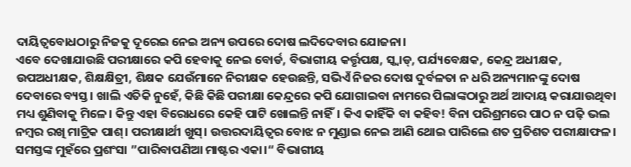ଦାୟିତ୍ୱବୋଧଠାରୁ ନିଜକୁ ଦୂରେଇ ନେଇ ଅନ୍ୟ ଉପରେ ଦୋଷ ଲଦିଦେବାର ଯୋଜନା।
ଏବେ ଦେଖାଯାଉଛି ପରୀକ୍ଷାରେ କପି ହେବାକୁ ନେଇ ବୋର୍ଡ, ବିଭାଗୀୟ କର୍ତ୍ତୃପକ୍ଷ, ସ୍କ୍ବାଡ୍‌, ପର୍ଯ୍ୟବେକ୍ଷକ, କେନ୍ଦ୍ର ଅଧୀକ୍ଷକ, ଉପଅଧୀକ୍ଷକ, ଶିକ୍ଷକ୍ଷିତ୍ରୀ, ଶିକ୍ଷକ ଯେଉଁମାନେ ନିରୀକ୍ଷକ ହେଉଛନ୍ତି, ସଭିଏଁ ନିଜର ଦୋଷ ଦୁର୍ବଳତା ନ ଧରି ଅନ୍ୟମାନଙ୍କୁ ଦୋଷ ଦେବାରେ ବ୍ୟସ୍ତ। ଖାଲି ଏତିକି ନୁହେଁ, କିଛି କିଛି ପରୀକ୍ଷା କେନ୍ଦ୍ରରେ କପି ଯୋଗାଇବା ନାମରେ ପିଲାଙ୍କଠାରୁ ଅର୍ଥ ଆଦାୟ କରାଯାଉଥିବା ମଧ୍ୟ ଶୁଣିବାକୁ ମିଳେ। କିନ୍ତୁ ଏହା ବିରୋଧରେ କେହି ପାଟି ଖୋଲନ୍ତି ନାହିଁ। କିଏ କାହିଁକି ବା କହିବ! ବିନା ପରିଶ୍ରମରେ ପାଠ ନ ପଢ଼ି ଭଲ ନମ୍ବର ରଖି ମାଟ୍ରିକ ପାଶ୍‌। ପରୀକ୍ଷାର୍ଥୀ ଖୁସ୍‌। ଉତ୍ତରଦାୟିତ୍ୱର ବୋଝ ନ ମୁଣ୍ଡାଇ ନେଇ ଆଣି ଥୋଇ ପାରିଲେ ଶତ ପ୍ରତିଶତ ପରୀକ୍ଷାଫଳ। ସମସ୍ତଙ୍କ ମୁହଁରେ ପ୍ରଶଂସା ”ପାରିବାପଣିଆ ମାଷ୍ଟର ଏକା।“ ବିଭାଗୀୟ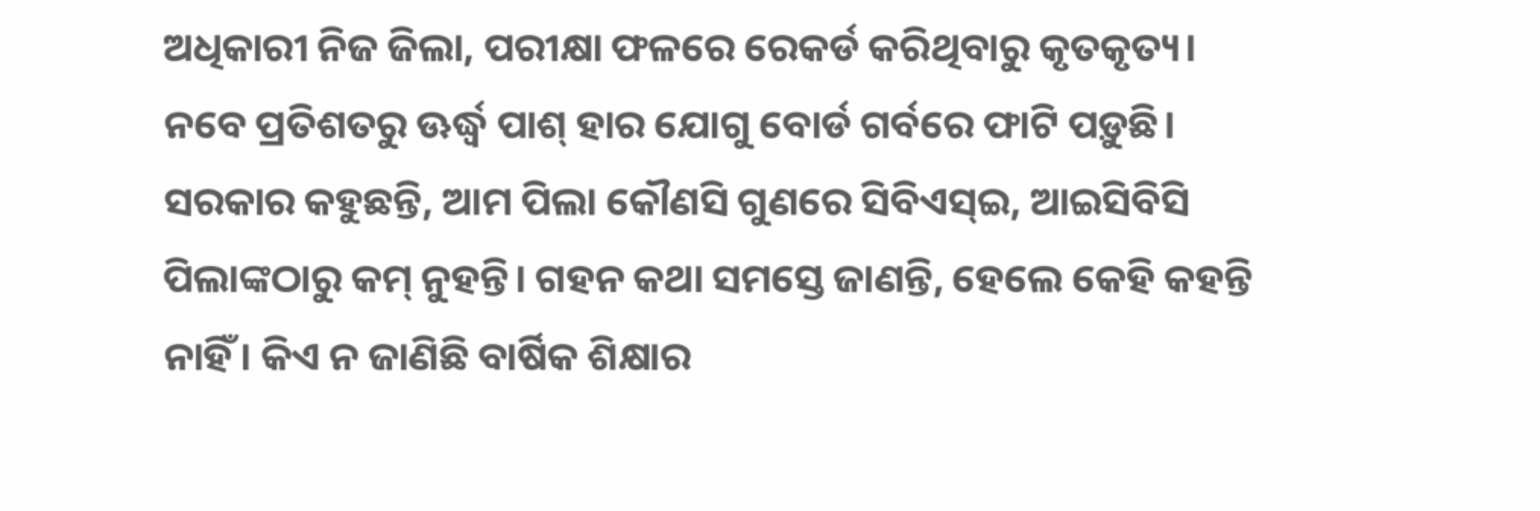ଅଧିକାରୀ ନିଜ ଜିଲା, ପରୀକ୍ଷା ଫଳରେ ରେକର୍ଡ କରିଥିବାରୁ କୃତକୃତ୍ୟ। ନବେ ପ୍ରତିଶତରୁ ଊର୍ଦ୍ଧ୍ୱ ପାଶ୍‌ ହାର ଯୋଗୁ ବୋର୍ଡ ଗର୍ବରେ ଫାଟି ପଡ଼ୁଛି। ସରକାର କହୁଛନ୍ତି, ଆମ ପିଲା କୌଣସି ଗୁଣରେ ସିବିଏସ୍‌ଇ, ଆଇସିବିସି ପିଲାଙ୍କଠାରୁ କମ୍‌ ନୁହନ୍ତି। ଗହନ କଥା ସମସ୍ତେ ଜାଣନ୍ତି, ହେଲେ କେହି କହନ୍ତି ନାହିଁ। କିଏ ନ ଜାଣିଛି ବାର୍ଷିକ ଶିକ୍ଷାର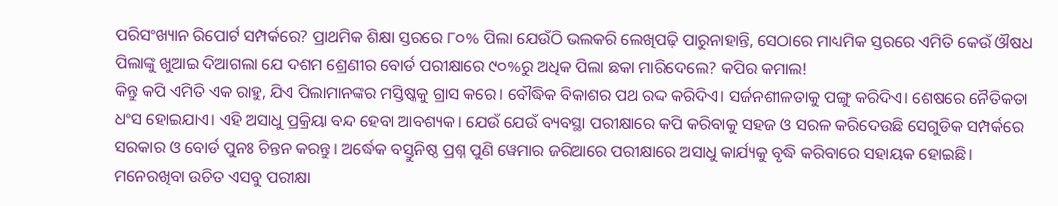ପରିସଂଖ୍ୟାନ ରିପୋର୍ଟ ସମ୍ପର୍କରେ? ପ୍ରାଥମିକ ଶିକ୍ଷା ସ୍ତରରେ ୮୦% ପିଲା ଯେଉଁଠି ଭଲକରି ଲେଖିପଢ଼ି ପାରୁନାହାନ୍ତି, ସେଠାରେ ମାଧ୍ୟମିକ ସ୍ତରରେ ଏମିତି କେଉଁ ଔଷଧ ପିଲାଙ୍କୁ ଖୁଆଇ ଦିଆଗଲା ଯେ ଦଶମ ଶ୍ରେଣୀର ବୋର୍ଡ ପରୀକ୍ଷାରେ ୯୦%ରୁ ଅଧିକ ପିଲା ଛକା ମାରିଦେଲେ? କପିର କମାଲ!
କିନ୍ତୁ କପି ଏମିତି ଏକ ରାହୁ, ଯିଏ ପିଲାମାନଙ୍କର ମସ୍ତିଷ୍କକୁ ଗ୍ରାସ କରେ। ବୌଦ୍ଧିକ ବିକାଶର ପଥ ରଦ୍ଦ କରିଦିଏ। ସର୍ଜନଶୀଳତାକୁ ପଙ୍ଗୁ କରିଦିଏ। ଶେଷରେ ନୈତିକତା ଧଂସ ହୋଇଯାଏ। ଏହି ଅସାଧୁ ପ୍ରକ୍ରିୟା ବନ୍ଦ ହେବା ଆବଶ୍ୟକ। ଯେଉଁ ଯେଉଁ ବ୍ୟବସ୍ଥା ପରୀକ୍ଷାରେ କପି କରିବାକୁ ସହଜ ଓ ସରଳ କରିଦେଉଛି ସେଗୁଡିକ ସମ୍ପର୍କରେ ସରକାର ଓ ବୋର୍ଡ ପୁନଃ ଚିନ୍ତନ କରନ୍ତୁ। ଅର୍ଦ୍ଧେକ ବସ୍ତୁନିଷ୍ଠ ପ୍ରଶ୍ନ ପୁଣି ୱେମାର ଜରିଆରେ ପରୀକ୍ଷାରେ ଅସାଧୁ କାର୍ଯ୍ୟକୁ ବୃଦ୍ଧି କରିବାରେ ସହାୟକ ହୋଇଛି। ମନେରଖିବା ଉଚିତ ଏସବୁ ପରୀକ୍ଷା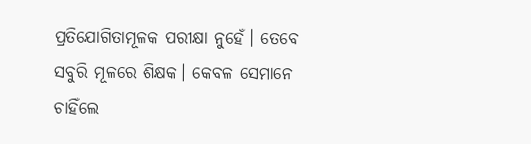ପ୍ରତିଯୋଗିତାମୂଳକ ପରୀକ୍ଷା ନୁହେଁ। ତେବେ ସବୁରି ମୂଳରେ ଶିକ୍ଷକ। କେବଳ ସେମାନେ ଚାହିଁଲେ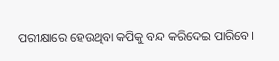ପରୀକ୍ଷାରେ ହେଉଥିବା କପିକୁ ବନ୍ଦ କରିଦେଇ ପାରିବେ।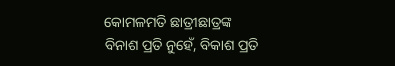କୋମଳମତି ଛାତ୍ରୀଛାତ୍ରଙ୍କ ବିନାଶ ପ୍ରତି ନୁହେଁ, ବିକାଶ ପ୍ରତି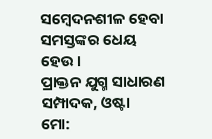ସମ୍ବେଦନଶୀଳ ହେବା ସମସ୍ତଙ୍କର ଧେୟ ହେଉ ।
ପ୍ରାକ୍ତନ ଯୁଗ୍ମ ସାଧାରଣ ସମ୍ପାଦକ, ଓଷ୍ଟା
ମୋ: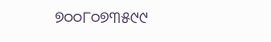୭୦୦୮୦୭୩୫୯୯